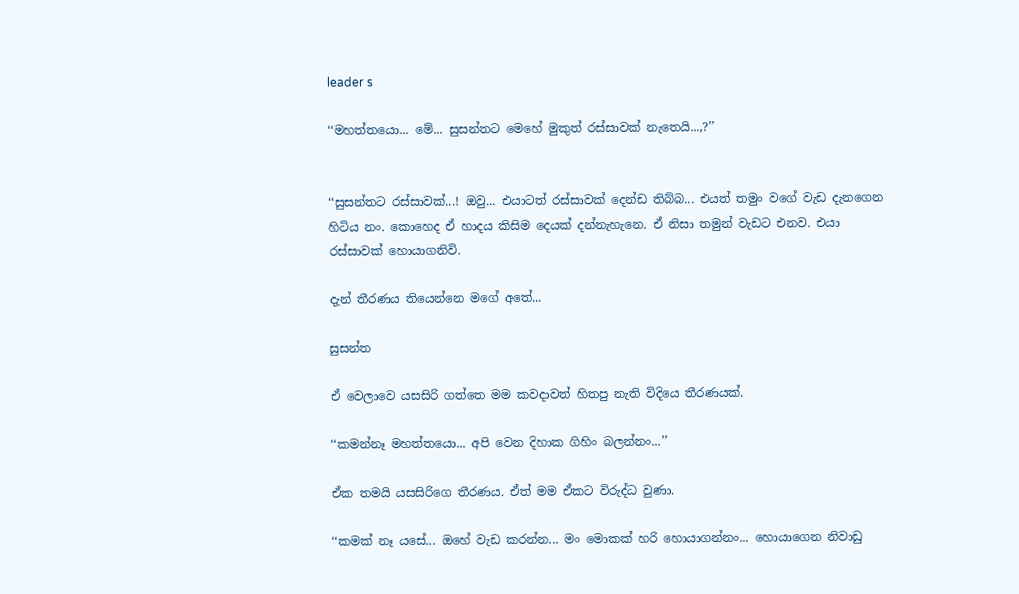leader s

‘‘මහත්තයො... මේ... සුසන්තට මෙහේ මුකුත් රස්සාවක් නැතෙයි...,?’’


‘‘සුසන්තට රස්සාවක්...! ඔවු... එයාටත් රස්සාවක් දෙන්ඩ තිබ්බ... එයත් තමුං වගේ වැඩ දැනගෙන හිටිය නං. කොහෙද ඒ හාදය කිසිම දෙයක් දන්නැහැනෙ. ඒ නිසා තමුන් වැඩට එනව. එයා රස්සාවක් හොයාගනිවි.

දැන් තීරණය තියෙන්නෙ මගේ අතේ...

සුසන්ත

ඒ වෙලාවෙ යසසිරි ගත්තෙ මම කවදාවත් හිතපු නැති විදියෙ තීරණයක්.

‘‘කමන්නෑ මහත්තයො... අපි වෙන දිහාක ගිහිං බලන්නං...’’

ඒක තමයි යසසිරිගෙ තීරණය. ඒත් මම ඒකට විරුද්ධ වුණා.

‘‘කමක් නෑ යසේ... ඔහේ වැඩ කරන්න... මං මොකක් හරි හොයාගන්නං... හොයාගෙන නිවාඩු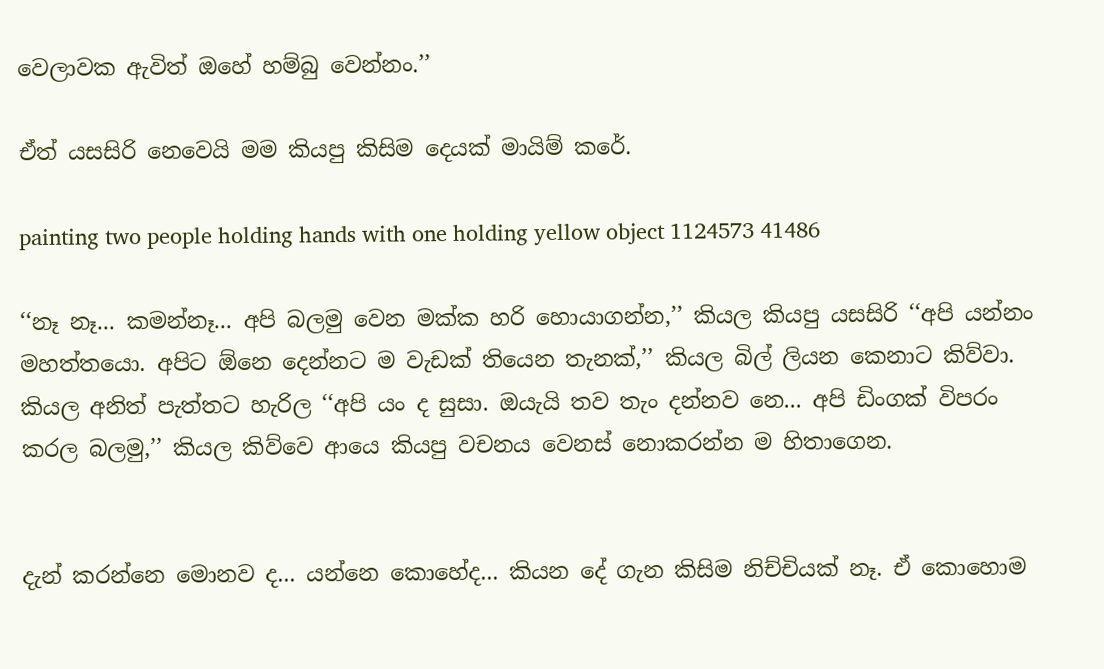වෙලාවක ඇවිත් ඔහේ හම්බු වෙන්නං.’’

ඒත් යසසිරි නෙවෙයි මම කියපු කිසිම දෙයක් මායිම් කරේ.

painting two people holding hands with one holding yellow object 1124573 41486

‘‘නෑ නෑ... කමන්නෑ... අපි බලමු වෙන මක්ක හරි හොයාගන්න,’’ කියල කියපු යසසිරි ‘‘අපි යන්නං මහත්තයො. අපිට ඕනෙ දෙන්නට ම වැඩක් තියෙන තැනක්,’’ කියල බිල් ලියන කෙනාට කිව්වා. කියල අනිත් පැත්තට හැරිල ‘‘අපි යං ද සුසා. ඔයැයි තව තැං දන්නව නෙ... අපි ඩිංගක් විපරං කරල බලමු,’’ කියල කිව්වෙ ආයෙ කියපු වචනය වෙනස් නොකරන්න ම හිතාගෙන.


දැන් කරන්නෙ මොනව ද... යන්නෙ කොහේද... කියන දේ ගැන කිසිම නිච්චියක් නෑ. ඒ කොහොම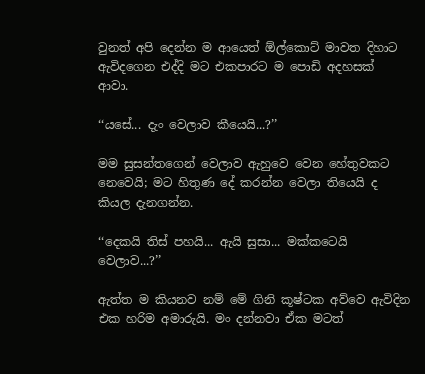වුනත් අපි දෙන්න ම ආයෙත් ඕල්කොට් මාවත දිහාට ඇවිදගෙන එද්දි මට එකපාරට ම පොඩි අදහසක් ආවා.

‘‘යසේ... දැං වෙලාව කීයෙයි...?’’

මම සුසන්තගෙන් වෙලාව ඇහුවෙ වෙන හේතුවකට නෙවෙයි; මට හිතුණ දේ කරන්න වෙලා තියෙයි ද කියල දැනගන්න.

‘‘දෙකයි තිස් පහයි... ඇයි සුසා... මක්කටෙයි වෙලාව...?’’

ඇත්ත ම කියනව නම් මේ ගිනි කූෂ්ටක අව්වෙ ඇවිදින එක හරිම අමාරුයි. මං දන්නවා ඒක මටත්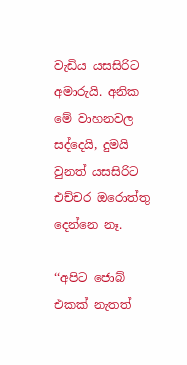වැඩිය යසසිරිට අමාරුයි. අනික මේ වාහනවල සද්දෙයි, දුමයි වුනත් යසසිරිට එච්චර ඔරොත්තු දෙන්නෙ නෑ.

‘‘අපිට ජොබ් එකක් නැතත්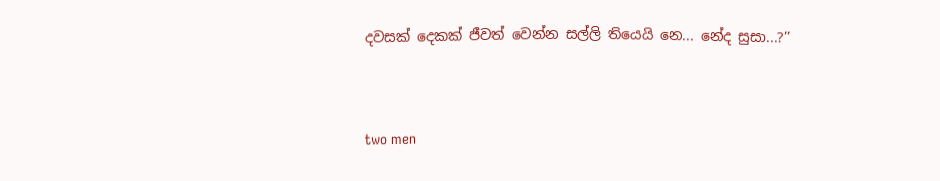දවසක් දෙකක් ජීවත් වෙන්න සල්ලි තියෙයි නෙ... නේද සුසා...?’’



two men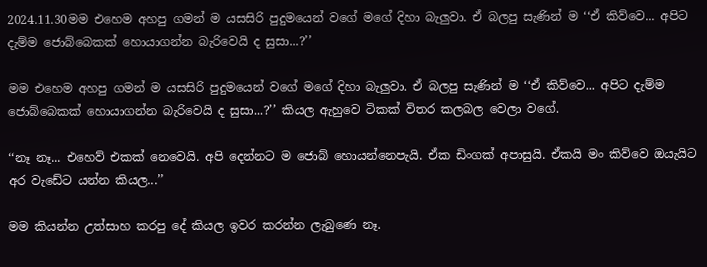2024.11.30මම එහෙම අහපු ගමන් ම යසසිරි පුදුමයෙන් වගේ මගේ දිහා බැලුවා. ඒ බලපු සැණින් ම ‘‘ඒ කිව්වෙ... අපිට දැම්ම ජොබ්බෙකක් හොයාගන්න බැරිවෙයි ද සුසා...?’’

මම එහෙම අහපු ගමන් ම යසසිරි පුදුමයෙන් වගේ මගේ දිහා බැලුවා. ඒ බලපු සැණින් ම ‘‘ඒ කිව්වෙ... අපිට දැම්ම ජොබ්බෙකක් හොයාගන්න බැරිවෙයි ද සුසා...?’’ කියල ඇහුවෙ ටිකක් විතර කලබල වෙලා වගේ.

‘‘නෑ නෑ... එහෙව් එකක් නෙවෙයි. අපි දෙන්නට ම ජොබ් හොයන්නෙපැයි. ඒක ඩිංගක් අපාසුයි. ඒකයි මං කිව්වෙ ඔයැයිට අර වැඩේට යන්න කියල...’’

මම කියන්න උත්සාහ කරපු දේ කියල ඉවර කරන්න ලැබුණෙ නෑ.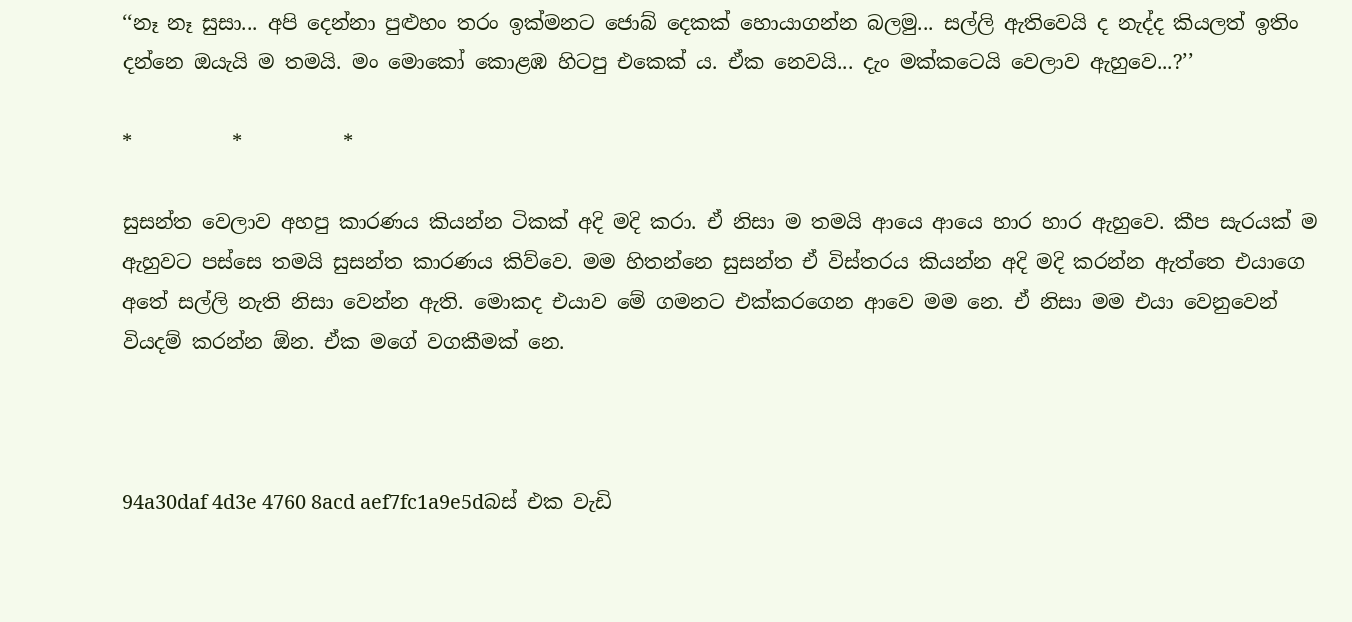‘‘නෑ නෑ සුසා... අපි දෙන්නා පුළුහං තරං ඉක්මනට ජොබ් දෙකක් හොයාගන්න බලමු... සල්ලි ඇතිවෙයි ද නැද්ද කියලත් ඉතිං දන්නෙ ඔයැයි ම තමයි. මං මොකෝ කොළඹ හිටපු එකෙක් ය. ඒක නෙවයි... දැං මක්කටෙයි වෙලාව ඇහුවෙ...?’’

*          *          *

සුසන්ත වෙලාව අහපු කාරණය කියන්න ටිකක් අදි මදි කරා. ඒ නිසා ම තමයි ආයෙ ආයෙ හාර හාර ඇහුවෙ. කීප සැරයක් ම ඇහුවට පස්සෙ තමයි සුසන්ත කාරණය කිව්වෙ. මම හිතන්නෙ සුසන්ත ඒ විස්තරය කියන්න අදි මදි කරන්න ඇත්තෙ එයාගෙ අතේ සල්ලි නැති නිසා වෙන්න ඇති. මොකද එයාව මේ ගමනට එක්කරගෙන ආවෙ මම නෙ. ඒ නිසා මම එයා වෙනුවෙන් වියදම් කරන්න ඕන. ඒක මගේ වගකීමක් නෙ.



94a30daf 4d3e 4760 8acd aef7fc1a9e5dබස් එක වැඩි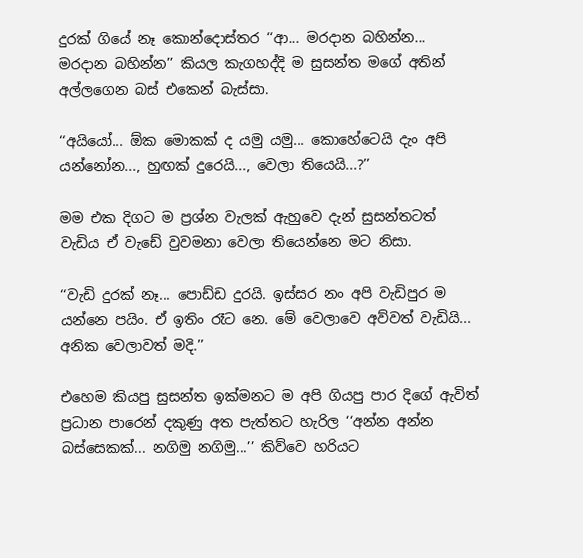දුරක් ගියේ නෑ කොන්දොස්තර ‘‘ආ... මරදාන බහින්න... මරදාන බහින්න’’ කියල කැගහද්දි ම සුසන්ත මගේ අතින් අල්ලගෙන බස් එකෙන් බැස්සා.

‘‘අයියෝ... ඕක මොකක් ද යමු යමු... කොහේටෙයි දැං අපි යන්නෝන..., හුඟක් දුරෙයි..., වෙලා තියෙයි...?’’

මම එක දිගට ම ප්‍රශ්න වැලක් ඇහුවෙ දැන් සුසන්තටත් වැඩිය ඒ වැඩේ වුවමනා වෙලා තියෙන්නෙ මට නිසා.

‘‘වැඩි දුරක් නෑ... පොඩ්ඩ දුරයි. ඉස්සර නං අපි වැඩිපුර ම යන්නෙ පයිං. ඒ ඉතිං රෑට නෙ. මේ වෙලාවෙ අව්වත් වැඩියි... අනික වෙලාවත් මදි.’’

එහෙම කියපු සුසන්ත ඉක්මනට ම අපි ගියපු පාර දිගේ ඇවිත් ප්‍රධාන පාරෙන් දකුණු අත පැත්තට හැරිල ‘‘අන්න අන්න බස්සෙකක්... නගිමු නගිමු...’’ කිව්වෙ හරියට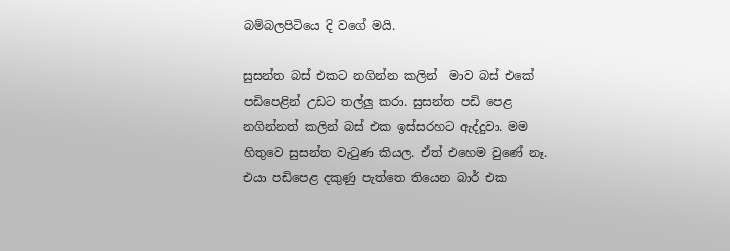බම්බලපිටියෙ දි වගේ මයි.

සුසන්ත බස් එකට නගින්න කලින්  මාව බස් එකේ පඩිපෙළින් උඩට තල්ලු කරා. සුසන්ත පඩි පෙළ නගින්නත් කලින් බස් එක ඉස්සරහට ඇද්දුවා. මම හිතුවෙ සුසන්ත වැටුණ කියල. ඒත් එහෙම වුණේ නෑ. එයා පඩිපෙළ දකුණු පැත්තෙ තියෙන බාර් එක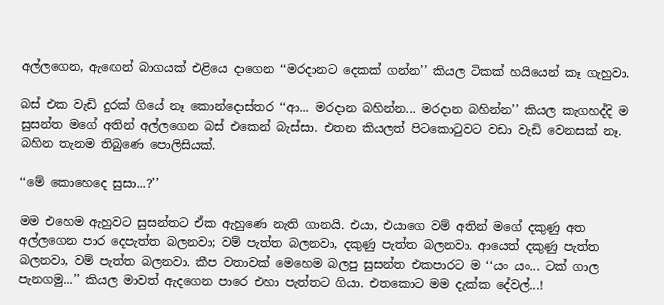අල්ලගෙන, ඇඟෙන් බාගයක් එළියෙ දාගෙන ‘‘මරදානට දෙකක් ගන්න’’ කියල ටිකක් හයියෙන් කෑ ගැහුවා.

බස් එක වැඩි දුරක් ගියේ නෑ කොන්දොස්තර ‘‘ආ... මරදාන බහින්න... මරදාන බහින්න’’ කියල කැගහද්දි ම සුසන්ත මගේ අතින් අල්ලගෙන බස් එකෙන් බැස්සා. එතන කියලත් පිටකොටුවට වඩා වැඩි වෙනසක් නෑ. බහින තැනම තිබුණෙ පොලිසියක්.

‘‘මේ කොහෙදෙ සුසා...?’’

මම එහෙම ඇහුවට සුසන්තට ඒක ඇහුණෙ නැති ගානයි. එයා, එයාගෙ වම් අතින් මගේ දකුණු අත අල්ලගෙන පාර දෙපැත්ත බලනවා; වම් පැත්ත බලනවා, දකුණු පැත්ත බලනවා. ආයෙත් දකුණු පැත්ත බලනවා, වම් පැත්ත බලනවා. කීප වතාවක් මෙහෙම බලපු සුසන්ත එකපාරට ම ‘‘යං යං... ටක් ගාල පැනගමු...’’ කියල මාවත් ඇදගෙන පාරෙ එහා පැත්තට ගියා. එතකොට මම දැක්ක දේවල්...!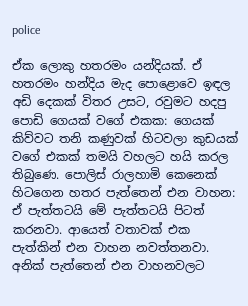police

ඒක ලොකු හතරමං යන්දියක්. ඒ හතරමං හන්දිය මැද පොළොවෙ ඉඳල අඩි දෙකක් විතර උසට, රවුමට හදපු පොඩි ගෙයක් වගේ එකක: ගෙයක් කිව්වට තනි කණුවක් හිටවලා කුඩයක් වගේ එකක් තමයි වහලට හයි කරල තිබුණෙ. පොලිස් රාලහාමි කෙනෙක් හිටගෙන හතර පැත්තෙන් එන වාහන: ඒ පැත්තටයි මේ පැත්තටයි පිටත් කරනවා. ආයෙත් වතාවක් එක පැත්කින් එන වාහන නවත්තනවා. අනික් පැත්තෙන් එන වාහනවලට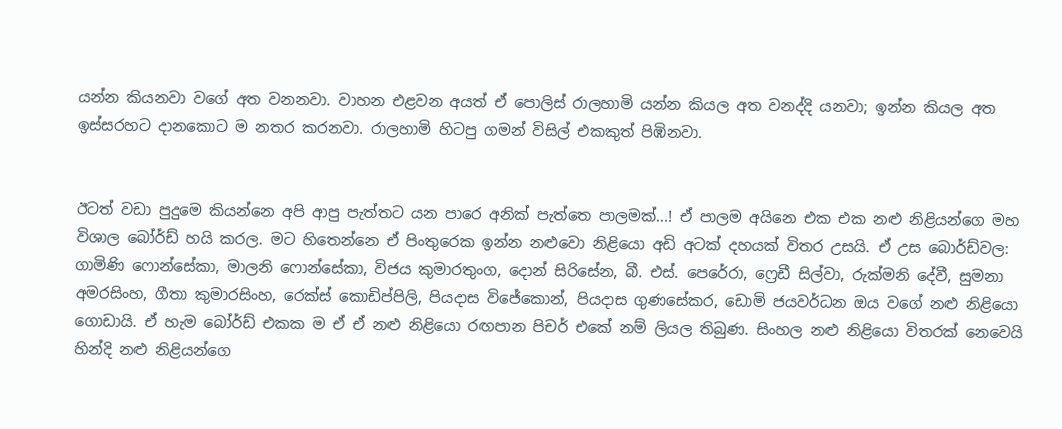යන්න කියනවා වගේ අත වනනවා. වාහන එළවන අයත් ඒ පොලිස් රාලහාමි යන්න කියල අත වනද්දි යනවා; ඉන්න කියල අත ඉස්සරහට දානකොට ම නතර කරනවා. රාලහාමි හිටපු ගමන් විසිල් එකකුත් පිඹිනවා.


ඊටත් වඩා පුදුමෙ කියන්නෙ අපි ආපු පැත්තට යන පාරෙ අනික් පැත්තෙ පාලමක්...! ඒ පාලම අයිනෙ එක එක නළු නිළියන්ගෙ මහ විශාල බෝර්ඩ් හයි කරල. මට හිතෙන්නෙ ඒ පිංතුරෙක ඉන්න නළුවො නිළියො අඩි අටක් දහයක් විතර උසයි. ඒ උස බොර්ඩ්වල: ගාමිණි ෆොන්සේකා, මාලනි ෆොන්සේකා, විජය කුමාරතුංග, දොන් සිරිසේන, බී. එස්. පෙරේරා, ෆ්‍රෙඩී සිල්වා, රුක්මනි දේවී, සුමනා අමරසිංහ, ගීතා කුමාරසිංහ, රෙක්ස් කොඩිප්පිලි, පියදාස විජේකොන්, පියදාස ගුණසේකර, ඩොමි ජයවර්ධන ඔය වගේ නළු නිළියො ගොඩායි. ඒ හැම බෝර්ඩ් එකක ම ඒ ඒ නළු නිළියො රඟපාන පිචර් එකේ නම් ලියල තිබුණ. සිංහල නළු නිළියො විතරක් නෙවෙයි හින්දි නළු නිළියන්ගෙ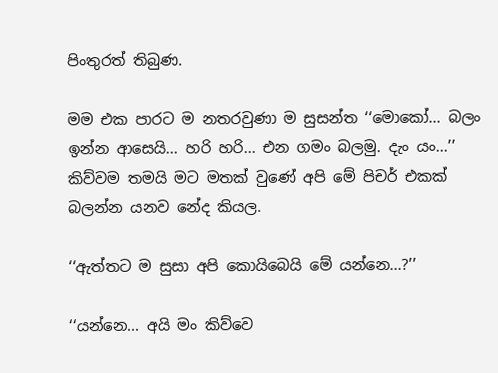පිංතුරත් තිබුණ.

මම එක පාරට ම නතරවුණා ම සුසන්ත ‘‘මොකෝ... බලං ඉන්න ආසෙයි... හරි හරි... එන ගමං බලමු. දැං යං...’’ කිව්වම තමයි මට මතක් වුණේ අපි මේ පිචර් එකක් බලන්න යනව නේද කියල.

‘‘ඇත්තට ම සුසා අපි කොයිබෙයි මේ යන්නෙ...?’’

‘‘යන්නෙ... අයි මං කිව්වෙ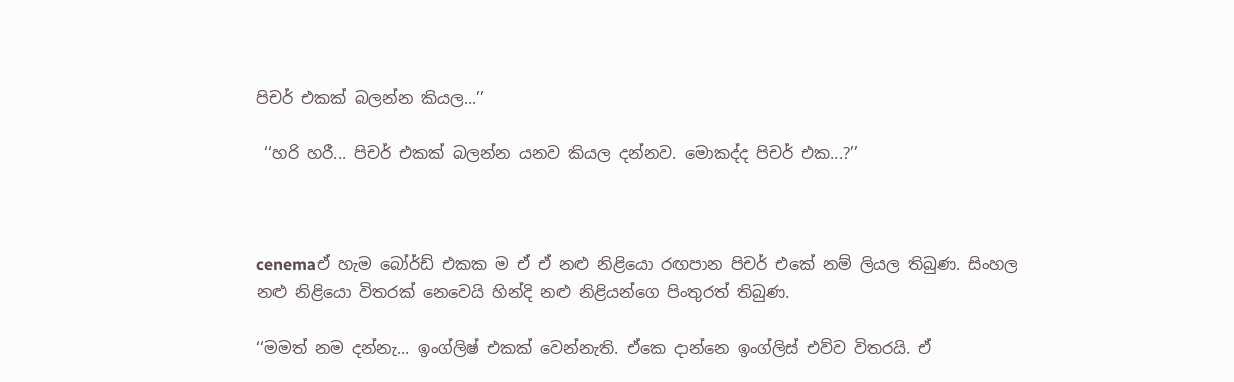පිචර් එකක් බලන්න කියල...’’

 ‘‘හරි හරී... පිචර් එකක් බලන්න යනව කියල දන්නව. මොකද්ද පිචර් එක...?’’



cenemaඒ හැම බෝර්ඩ් එකක ම ඒ ඒ නළු නිළියො රඟපාන පිචර් එකේ නම් ලියල තිබුණ. සිංහල නළු නිළියො විතරක් නෙවෙයි හින්දි නළු නිළියන්ගෙ පිංතුරත් තිබුණ.

‘‘මමත් නම දන්නැ... ඉංග්ලිෂ් එකක් වෙන්නැති. ඒකෙ දාන්නෙ ඉංග්ලිස් එව්ව විතරයි. ඒ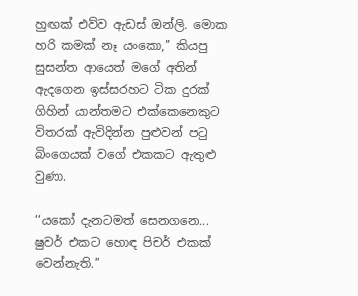හුඟක් එව්ව ඇඩස් ඔන්ලි. මොක හරි කමක් නෑ යංකො,’’ කියපු සුසන්ත ආයෙත් මගේ අතින් ඇදගෙන ඉස්සරහට ටික දුරක් ගිහින් යාන්තමට එක්කෙනෙකුට විතරක් ඇවිදින්න පුළුවන් පටු බිංගෙයක් වගේ එකකට ඇතුළු වුණා.

‘‘යකෝ දැනටමත් සෙනගනෙ... ෂුවර් එකට හොඳ පිචර් එකක් වෙන්නැති.’’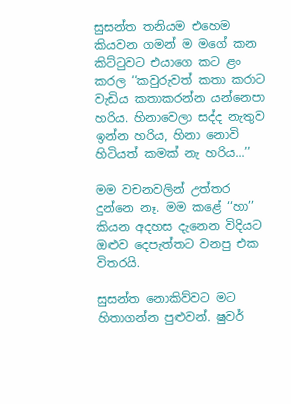සුසන්ත තනියම එහෙම කියවන ගමන් ම මගේ කන කිට්ටුවට එයාගෙ කට ළං කරල ‘‘කවුරුවත් කතා කරාට වැඩිය කතාකරන්න යන්නෙපා හරිය. හිනාවෙලා සද්ද නැතුව ඉන්න හරිය, හිනා නොවි හිටියත් කමක් නැ හරිය...’’

මම වචනවලින් උත්තර දුන්නෙ නෑ. මම කළේ ‘‘හා’’ කියන අදහස දැනෙන විදියට ඔළුව දෙපැත්තට වනපු එක විතරයි.

සුසන්ත නොකිව්වට මට හිතාගන්න පුළුවන්. ෂුවර්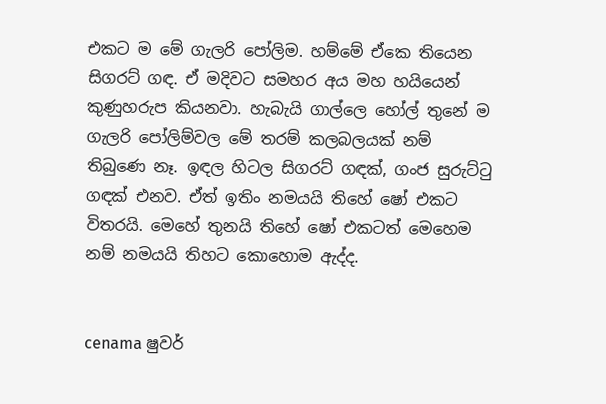එකට ම මේ ගැලරි පෝලිම. හම්මේ ඒකෙ තියෙන සිගරට් ගඳ. ඒ මදිවට සමහර අය මහ හයියෙන් කුණුහරුප කියනවා. හැබැයි ගාල්ලෙ හෝල් තුනේ ම ගැලරි පෝලිම්වල මේ තරම් කලබලයක් නම් තිබුණෙ නෑ. ඉඳල හිටල සිගරට් ගඳක්, ගංජ සුරුට්ටු ගඳක් එනව. ඒත් ඉතිං නමයයි තිහේ ෂෝ එකට විතරයි. මෙහේ තුනයි තිහේ ෂෝ එකටත් මෙහෙම නම් නමයයි තිහට කොහොම ඇද්ද.


cenama ෂුවර්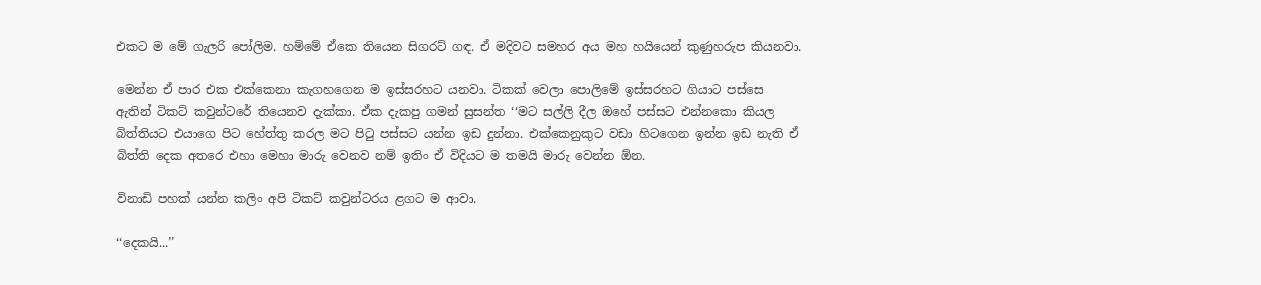එකට ම මේ ගැලරි පෝලිම. හම්මේ ඒකෙ තියෙන සිගරට් ගඳ. ඒ මදිවට සමහර අය මහ හයියෙන් කුණුහරුප කියනවා.

මෙන්න ඒ පාර එක එක්කෙනා කැගහගෙන ම ඉස්සරහට යනවා. ටිකක් වෙලා පොලිමේ ඉස්සරහට ගියාට පස්සෙ ඇතින් ටිකට් කවුන්ටරේ තියෙනව දැක්කා. ඒක දැකපු ගමන් සුසන්ත ‘‘මට සල්ලි දීල ඔහේ පස්සට එන්නකො කියල බිත්තියට එයාගෙ පිට හේත්තු කරල මට පිටු පස්සට යන්න ඉඩ දුන්නා. එක්කෙනුකුට වඩා හිටගෙන ඉන්න ඉඩ නැති ඒ බිත්ති දෙක අතරෙ එහා මෙහා මාරු වෙනව නම් ඉතිං ඒ විදියට ම තමයි මාරු වෙන්න ඕන.

විනාඩි පහක් යන්න කලිං අපි ටිකට් කවුන්ටරය ළගට ම ආවා.

‘‘දෙකයි...’’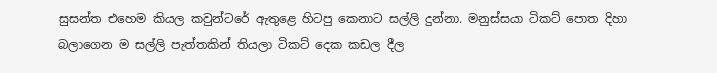සුසන්ත එහෙම කියල කවුන්ටරේ ඇතුළෙ හිටපු කෙනාට සල්ලි දුන්නා. මනුස්සයා ටිකට් පොත දිහා බලාගෙන ම සල්ලි පැත්තකින් තියලා ටිකට් දෙක කඩල දීල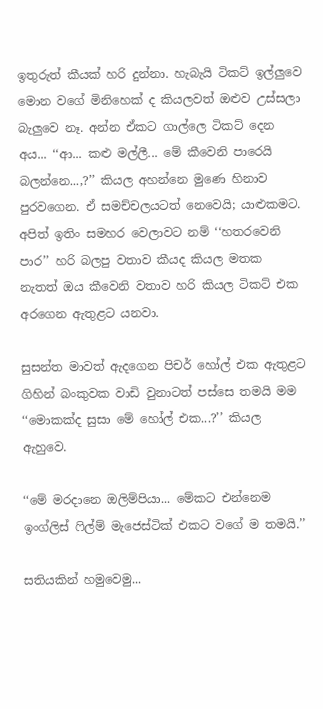ඉතුරුත් කීයක් හරි දුන්නා. හැබැයි ටිකට් ඉල්ලුවෙ මොන වගේ මිනිහෙක් ද කියලවත් ඔළුව උස්සලා බැලුවෙ නෑ. අන්න ඒකට ගාල්ලෙ ටිකට් දෙන අය... ‘‘ආ... කළු මල්ලී... මේ කීවෙනි පාරෙයි බලන්නෙ...,?’’ කියල අහන්නෙ මුණෙ හිනාව පුරවගෙන. ඒ සමච්චලයටත් නෙවෙයි; යාළුකමට. අපිත් ඉතිං සමහර වෙලාවට නම් ‘‘හතරවෙනි පාර’’ හරි බලපු වතාව කීයද කියල මතක නැතත් ඔය කීවෙනි වතාව හරි කියල ටිකට් එක අරගෙන ඇතුළට යනවා.

සුසන්ත මාවත් ඇදගෙන පිචර් හෝල් එක ඇතුළට ගිහින් බංකුවක වාඩි වුනාටත් පස්සෙ තමයි මම ‘‘මොකක්ද සුසා මේ හෝල් එක...?’’ කියල ඇහුවෙ.

‘‘මේ මරදානෙ ඔලිම්පියා... මේකට එන්නෙම ඉංග්ලිස් ෆිල්ම් මැජෙස්ටික් එකට වගේ ම තමයි.’’

සතියකින් හමුවෙමු...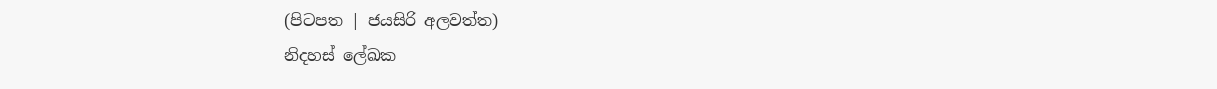(පිටපත | ජයසිරි අලවත්ත)
නිදහස් ලේඛක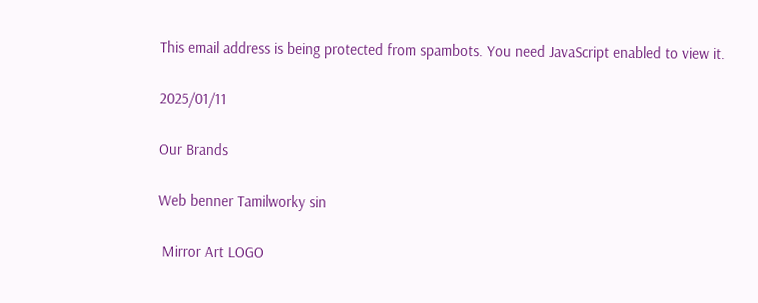This email address is being protected from spambots. You need JavaScript enabled to view it.

2025/01/11

Our Brands

Web benner Tamilworky sin

 Mirror Art LOGO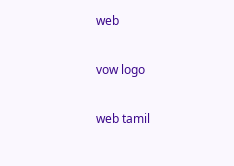web

vow logo

web tamil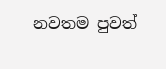නවතම පුවත්